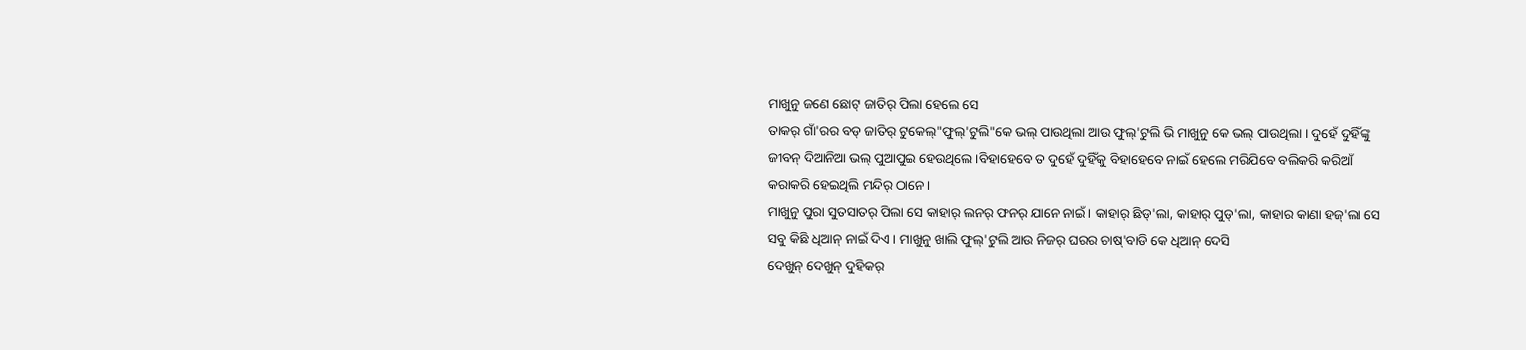ମାଖୁନୁ ଜଣେ ଛୋଟ୍ ଜାତିର୍ ପିଲା ହେଲେ ସେ
ତାକର୍ ଗାଁ'ରର ବଡ୍ ଜାତିର୍ ଟୁକେଲ୍"ଫୁଲ୍'ଟୁଲି"କେ ଭଲ୍ ପାଉଥିଲା ଆଉ ଫୁଲ୍'ଟୁଲି ଭି ମାଖୁନୁ କେ ଭଲ୍ ପାଉଥିଲା । ଦୁହେଁ ଦୁହିଁଙ୍କୁ ଜୀବନ୍ ଦିଆନିଆ ଭଲ୍ ପୁଆପୁଇ ହେଉଥିଲେ ।ବିହାହେବେ ତ ଦୁହେଁ ଦୁହିଁକୁ ବିହାହେବେ ନାଇଁ ହେଲେ ମରିଯିବେ ବଲିକରି କରିଆଁ କରାକରି ହେଇଥିଲି ମନ୍ଦିର୍ ଠାନେ।
ମାଖୁନୁ ପୁରା ସୁତସାତର୍ ପିଲା ସେ କାହାର୍ ଲନର୍ ଫନର୍ ଯାନେ ନାଇଁ। କାହାର୍ ଛିଡ୍'ଲା, କାହାର୍ ପୁଡ୍'ଲା, କାହାର କାଣା ହଜ୍'ଲା ସେ ସବୁ କିଛି ଧିଆନ୍ ନାଇଁ ଦିଏ। ମାଖୁନୁ ଖାଲି ଫୁଲ୍'ଟୁଲି ଆଉ ନିଜର୍ ଘରର ଚାଷ୍'ବାଡି କେ ଧିଆନ୍ ଦେସି
ଦେଖୁନ୍ ଦେଖୁନ୍ ଦୁହିକର୍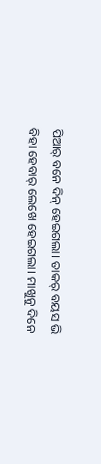ପିଆର୍ ବନେ ଦିନ୍ ହେଇଗଲା। ତାକର୍ ବୟସ ଭି ବିହା ହେବାର୍ ଲେଖେ ହେଇଗଲା। ମାଖୁନୁ ଦିନେ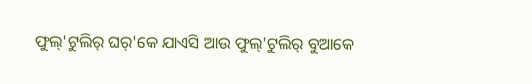ଫୁଲ୍'ଟୁଲିର୍ ଘର୍'କେ ଯାଏସି ଆଉ ଫୁଲ୍'ଟୁଲିର୍ ବୁଆକେ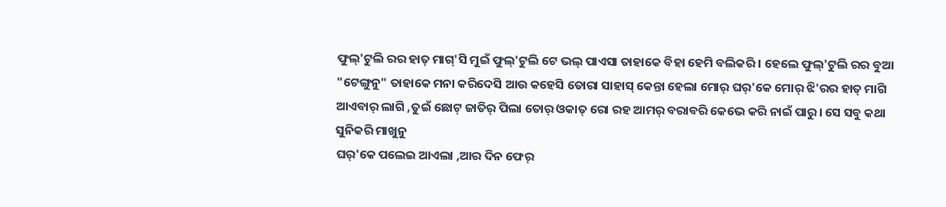ଫୁଲ୍'ଟୁଲି ରର ହାତ୍ ମାଗ୍'ସି ମୁଇଁ ଫୁଲ୍'ଟୁଲି ଟେ ଭଲ୍ ପାଏସା ତାହାକେ ବିହା ହେମି ବଲିକରି। ହେଲେ ଫୁଲ୍'ଟୁଲି ରର ବୁଆ "ଟେଙ୍ଗୁନୁ" ତାହାକେ ମନା କରିଦେସି ଆଉ କହେସି ତୋରା ସାହାସ୍ କେନ୍ତା ହେଲା ମୋର୍ ଘର୍'କେ ମୋର୍ ଝି'ରର ହାତ୍ ମାଗି ଆଏବାର୍ ଲାଗି ,ତୁଇଁ ଛୋଟ୍ ଜାତିର୍ ପିଲା ତୋର୍ ଓକାତ୍ ରୋ ରହ ଆମର୍ ବରାବରି କେଭେ କରି ନାଇଁ ପାରୁ। ସେ ସବୁ କଥା ସୁନିକରି ମାଖୁନୁ
ଘର୍'କେ ପଲେଇ ଆଏଲା ,ଆର ଦିନ ଫେର୍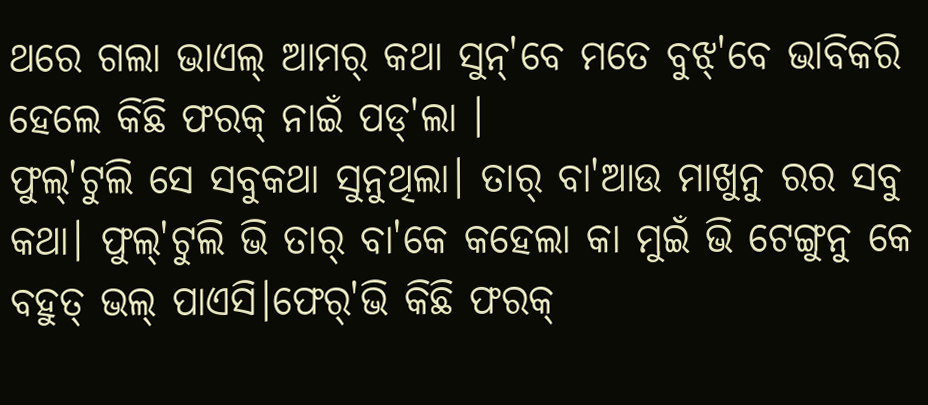ଥରେ ଗଲା ଭାଏଲ୍ ଆମର୍ କଥା ସୁନ୍'ବେ ମତେ ବୁଝ୍'ବେ ଭାବିକରି ହେଲେ କିଛି ଫରକ୍ ନାଇଁ ପଡ୍'ଲା ।
ଫୁଲ୍'ଟୁଲି ସେ ସବୁକଥା ସୁନୁଥିଲା। ତାର୍ ବା'ଆଉ ମାଖୁନୁ ରର ସବୁ କଥା। ଫୁଲ୍'ଟୁଲି ଭି ତାର୍ ବା'କେ କହେଲା କା ମୁଇଁ ଭି ଟେଙ୍ଗୁନୁ କେ ବହୁତ୍ ଭଲ୍ ପାଏସି।ଫେର୍'ଭି କିଛି ଫରକ୍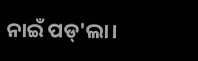ନାଇଁ ପଡ୍'ଲା।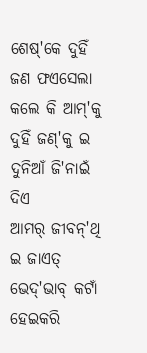ଶେଷ୍'କେ ଦୁହିଁ ଜଣ ଫଏସେଲା କଲେ କି ଆମ୍'କୁ ଦୁହିଁ ଜଣ୍'କୁ ଇ ଦୁନିଆଁ ଜି'ନାଇଁ ଦିଏ
ଆମର୍ ଜୀବନ୍'ଥି ଇ ଜାଏତ୍ ଭେଦ୍'ଭାବ୍ କଟାଁ ହେଇକରି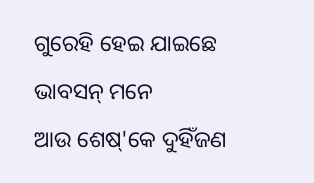ଗୁରେହି ହେଇ ଯାଇଛେ ଭାବସନ୍ ମନେ
ଆଉ ଶେଷ୍'କେ ଦୁହିଁଜଣ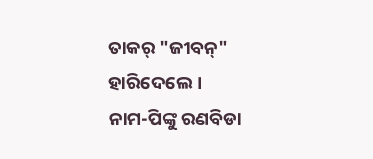ତାକର୍ "ଜୀବନ୍" ହାରିଦେଲେ।
ନାମ-ପିଙ୍କୁ ରଣବିଡା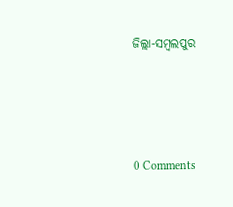ଜିଲ୍ଲା-ସମ୍ବଲପୁର




0 Comments